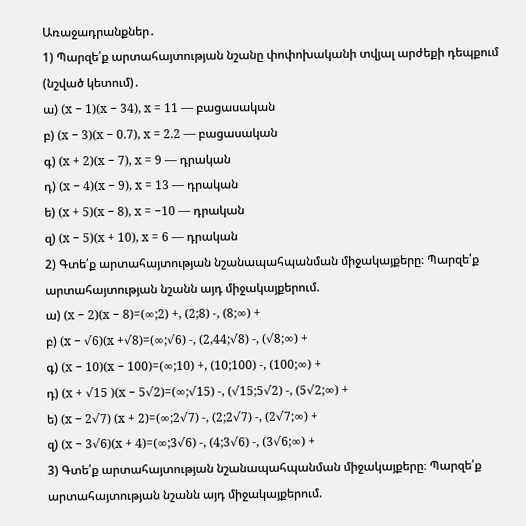Առաջադրանքներ․
1) Պարզե՛ք արտահայտության նշանը փոփոխականի տվյալ արժեքի դեպքում (նշված կետում)․
ա) (x − 1)(x − 34), x = 11 — բացասական
բ) (x − 3)(x − 0.7), x = 2.2 — բացասական
գ) (x + 2)(x − 7), x = 9 — դրական
դ) (x − 4)(x − 9), x = 13 — դրական
ե) (x + 5)(x − 8), x = −10 — դրական
զ) (x − 5)(x + 10), x = 6 — դրական
2) Գտե՛ք արտահայտության նշանապահպանման միջակայքերը։ Պարզե՛ք արտահայտության նշանն այդ միջակայքերում.
ա) (x − 2)(x − 8)=(∞;2) +, (2;8) -, (8;∞) +
բ) (x − √6)(x +√8)=(∞;√6) -, (2,44;√8) -, (√8;∞) +
գ) (x − 10)(x − 100)=(∞;10) +, (10;100) -, (100;∞) +
դ) (x + √15 )(x − 5√2)=(∞;√15) -, (√15;5√2) -, (5√2;∞) +
ե) (x − 2√7) (x + 2)=(∞;2√7) -, (2;2√7) -, (2√7;∞) +
զ) (x − 3√6)(x + 4)=(∞;3√6) -, (4;3√6) -, (3√6;∞) +
3) Գտե՛ք արտահայտության նշանապահպանման միջակայքերը։ Պարզե՛ք արտահայտության նշանն այդ միջակայքերում.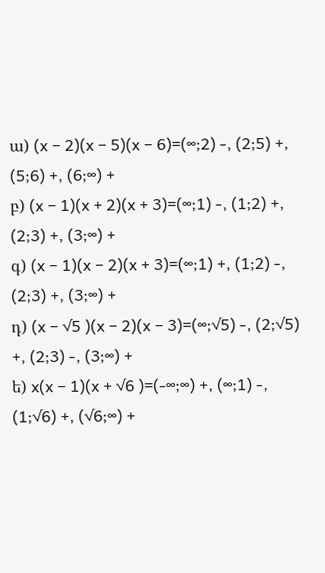ա) (x − 2)(x − 5)(x − 6)=(∞;2) -, (2;5) +, (5;6) +, (6;∞) +
բ) (x − 1)(x + 2)(x + 3)=(∞;1) -, (1;2) +, (2;3) +, (3;∞) +
գ) (x − 1)(x − 2)(x + 3)=(∞;1) +, (1;2) -, (2;3) +, (3;∞) +
դ) (x − √5 )(x − 2)(x − 3)=(∞;√5) -, (2;√5) +, (2;3) -, (3;∞) +
ե) x(x − 1)(x + √6 )=(-∞;∞) +, (∞;1) -, (1;√6) +, (√6;∞) +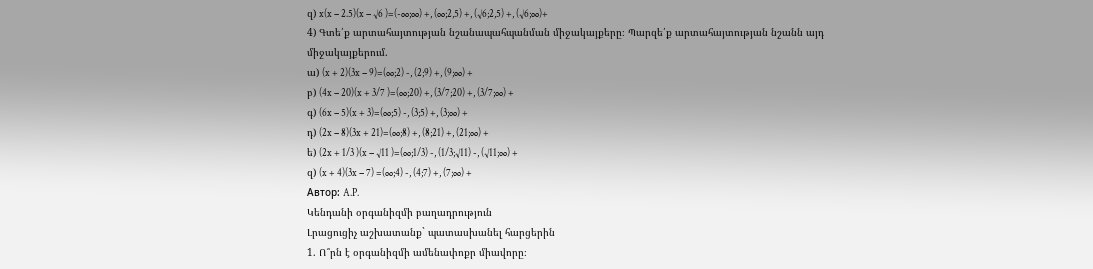զ) x(x − 2.5)(x − √6 )=(-∞;∞) +, (∞;2,5) +, (√6;2,5) +, (√6;∞)+
4) Գտե՛ք արտահայտության նշանապահպանման միջակայքերը։ Պարզե՛ք արտահայտության նշանն այդ միջակայքերում.
ա) (x + 2)(3x − 9)=(∞;2) -, (2;9) +, (9;∞) +
բ) (4x − 20)(x + 3/7 )=(∞;20) +, (3/7;20) +, (3/7;∞) +
գ) (6x − 5)(x + 3)=(∞;5) -, (3;5) +, (3;∞) +
դ) (2x − 8)(3x + 21)=(∞;8) +, (8;21) +, (21;∞) +
ե) (2x + 1/3 )(x − √11 )=(∞;1/3) -, (1/3;√11) -, (√11;∞) +
զ) (x + 4)(3x − 7) =(∞;4) -, (4;7) +, (7;∞) +
Автор: A.P.
Կենդանի օրգանիզմի բաղադրություն
Լրացուցիչ աշխատանք` պատասխանել հարցերին
1. Ո՞րն է օրգանիզմի ամենափոքր միավորը։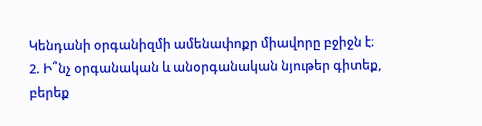Կենդանի օրգանիզմի ամենափոքր միավորը բջիջն է։
2. Ի՞նչ օրգանական և անօրգանական նյութեր գիտեք, բերեք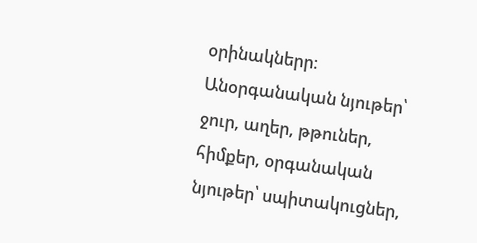օրինակներր։
Անօրգանական նյութեր՝ ջուր, աղեր, թթուներ, հիմքեր, օրգանական նյութեր՝ սպիտակուցներ,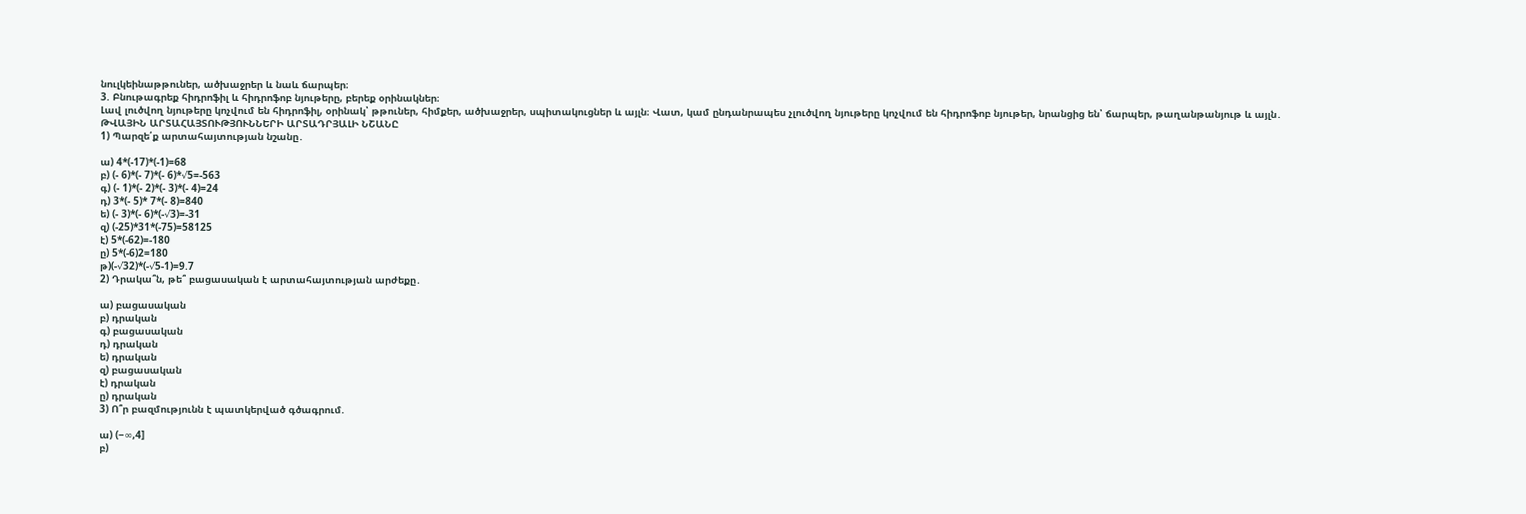նուլկեինաթթուներ, ածխաջրեր և նաև ճարպեր։
3. Բնութագրեք հիդրոֆիլ և հիդրոֆոբ նյութերը, բերեք օրինակներ։
Լավ լուծվող նյութերը կոչվում են հիդրոֆիլ, օրինակ՝ թթուներ, հիմքեր, ածխաջրեր, սպիտակուցներ և այլն։ Վատ, կամ ընդանրապես չլուծվող նյութերը կոչվում են հիդրոֆոբ նյութեր, նրանցից են՝ ճարպեր, թաղանթանյութ և այլն․
ԹՎԱՅԻՆ ԱՐՏԱՀԱՅՏՈՒԹՅՈՒՆՆԵՐԻ ԱՐՏԱԴՐՅԱԼԻ ՆՇԱՆԸ
1) Պարզե՛ք արտահայտության նշանը․

ա) 4*(-17)*(-1)=68
բ) (- 6)*(- 7)*(- 6)*√5=-563
գ) (- 1)*(- 2)*(- 3)*(- 4)=24
դ) 3*(- 5)* 7*(- 8)=840
ե) (- 3)*(- 6)*(-√3)=-31
զ) (-25)*31*(-75)=58125
է) 5*(-62)=-180
ը) 5*(-6)2=180
թ)(-√32)*(-√5-1)=9.7
2) Դրակա՞ն, թե՞ բացասական է արտահայտության արժեքը․

ա) բացասական
բ) դրական
գ) բացասական
դ) դրական
ե) դրական
զ) բացասական
է) դրական
ը) դրական
3) Ո՞ր բազմությունն է պատկերված գծագրում.

ա) (−∞,4]
բ)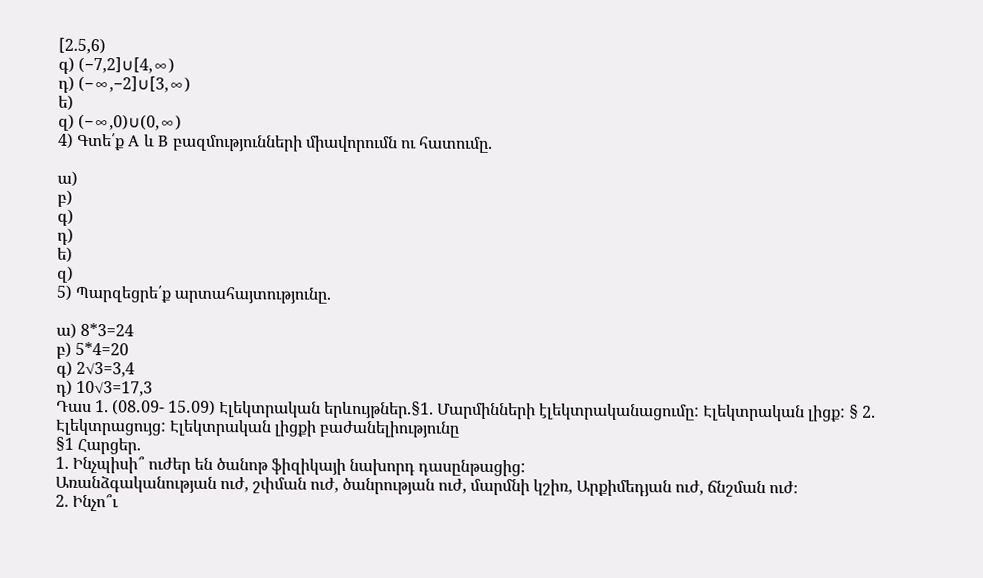[2.5,6)
գ) (−7,2]∪[4,∞)
դ) (−∞,−2]∪[3,∞)
ե)
զ) (−∞,0)∪(0,∞)
4) Գտե՛ք A և B բազմությունների միավորումն ու հատումը.

ա)
բ)
գ)
դ)
ե)
զ)
5) Պարզեցրե՛ք արտահայտությունը.

ա) 8*3=24
բ) 5*4=20
գ) 2√3=3,4
դ) 10√3=17,3
Դաս 1. (08․09- 15․09) Էլեկտրական երևույթներ.§1. Մարմինների էլեկտրականացումը: Էլեկտրական լիցք: § 2. Էլեկտրացույց: Էլեկտրական լիցքի բաժանելիությունը
§1 Հարցեր.
1. Ինչպիսի՞ ուժեր են ծանոթ ֆիզիկայի նախորդ դասընթացից:
Առանձգականության ուժ, շփման ուժ, ծանրության ուժ, մարմնի կշիռ, Արքիմեդյան ուժ, ճնշման ուժ։
2. Ինչո՞ւ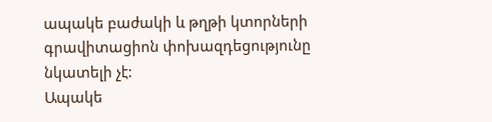ապակե բաժակի և թղթի կտորների գրավիտացիոն փոխազդեցությունը նկատելի չէ:
Ապակե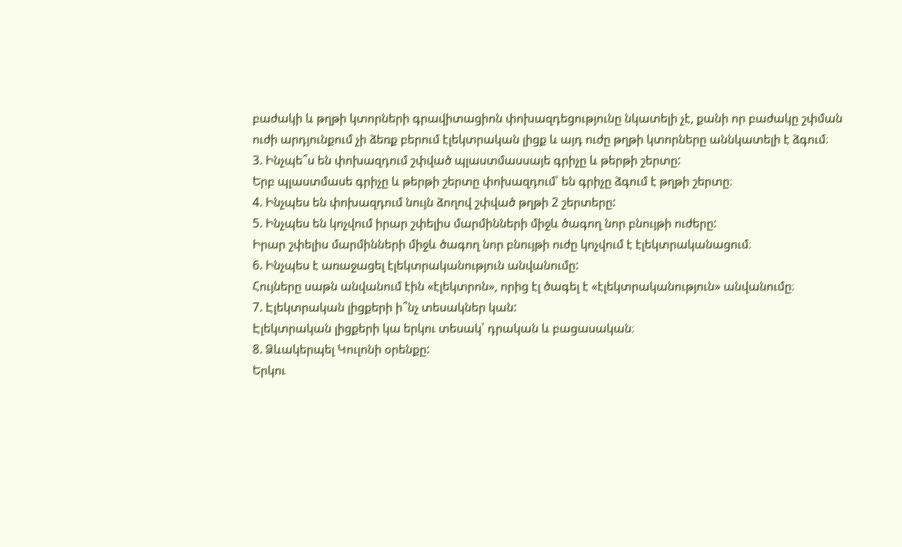բաժակի և թղթի կտորների գրավիտացիոն փոխազդեցությունը նկատելի չէ, քանի որ բաժակը շփման ուժի արդյունքում չի ձեռք բերում էլեկտրական լիցք և այդ ուժը թղթի կտորները աննկատելի է ձգում։
3. Ինչպե՞ս են փոխազդում շփված պլաստմասսայե գրիչը և թերթի շերտը:
Երբ պլաստմասե գրիչը և թերթի շերտը փոխազդում՝ են գրիչը ձգում է թղթի շերտը։
4. Ինչպես են փոխազդում նույն ձողով շփված թղթի 2 շերտերը:
5. Ինչպես են կոչվում իրար շփելիս մարմինների միջև ծագող նոր բնույթի ուժերը:
Իրար շփելիս մարմինների միջև ծագող նոր բնույթի ուժը կոչվում է էլեկտրականացում։
6. Ինչպես է առաջացել էլեկտրականություն անվանումը:
Հույները սաթն անվանում էին «էլեկտրոն», որից էլ ծագել է «էլեկտրականություն» անվանումը։
7. Էլեկտրական լիցքերի ի՞նչ տեսակներ կան:
Էլեկտրական լիցքերի կա երկու տեսակ՝ դրական և բացասական։
8. Ձևակերպել Կուլոնի օրենքը:
Երկու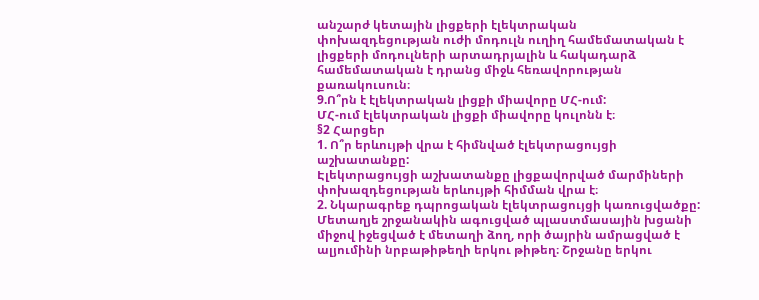անշարժ կետային լիցքերի էլեկտրական փոխազդեցության ուժի մոդուլն ուղիղ համեմատական է լիցքերի մոդուլների արտադրյալին և հակադարձ համեմատական է դրանց միջև հեռավորության քառակուսուն։
9.Ո՞րն է էլեկտրական լիցքի միավորը ՄՀ-ում:
ՄՀ-ում էլեկտրական լիցքի միավորը կուլոնն է։
§2 Հարցեր
1. Ո՞ր երևույթի վրա է հիմնված էլեկտրացույցի աշխատանքը:
Էլեկտրացույցի աշխատանքը լիցքավորված մարմիների փոխազդեցության երևույթի հիմման վրա է։
2. Նկարագրեք դպրոցական էլեկտրացույցի կառուցվածքը:
Մետաղյե շրջանակին ագուցված պլաստմասային խցանի միջով իջեցված է մետաղի ձող, որի ծայրին ամրացված է ալյումինի նրբաթիթեղի երկու թիթեղ։ Շրջանը երկու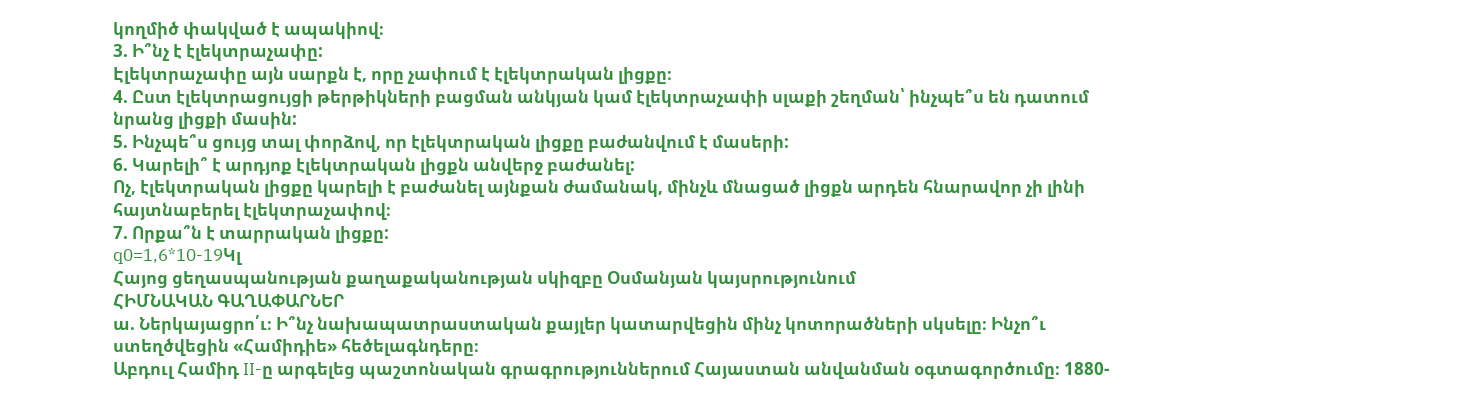կողմիծ փակված է ապակիով։
3. Ի՞նչ է էլեկտրաչափը:
Էլեկտրաչափը այն սարքն է, որը չափում է էլեկտրական լիցքը։
4. Ըստ էլեկտրացույցի թերթիկների բացման անկյան կամ էլեկտրաչափի սլաքի շեղման՝ ինչպե՞ս են դատում նրանց լիցքի մասին:
5. Ինչպե՞ս ցույց տալ փորձով, որ էլեկտրական լիցքը բաժանվում է մասերի:
6. Կարելի՞ է արդյոք էլեկտրական լիցքն անվերջ բաժանել:
Ոչ, էլեկտրական լիցքը կարելի է բաժանել այնքան ժամանակ, մինչև մնացած լիցքն արդեն հնարավոր չի լինի հայտնաբերել էլեկտրաչափով։
7. Որքա՞ն է տարրական լիցքը:
q0=1,6*10-19Կլ
Հայոց ցեղասպանության քաղաքականության սկիզբը Օսմանյան կայսրությունում
ՀԻՄՆԱԿԱՆ ԳԱՂԱՓԱՐՆԵՐ
ա. Ներկայացրո՛ւ։ Ի՞նչ նախապատրաստական քայլեր կատարվեցին մինչ կոտորածների սկսելը։ Ինչո՞ւ ստեղծվեցին «Համիդիե» հեծելագնդերը։
Աբդուլ Համիդ II-ը արգելեց պաշտոնական գրագրություններում Հայաստան անվանման օգտագործումը։ 1880-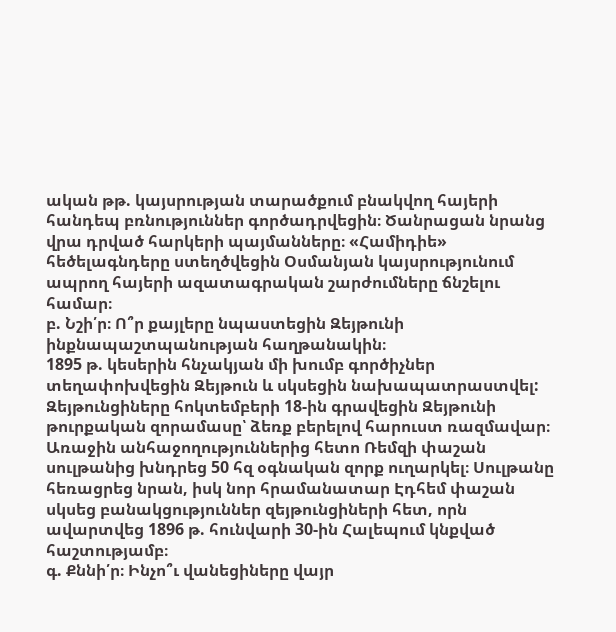ական թթ. կայսրության տարածքում բնակվող հայերի հանդեպ բռնություններ գործադրվեցին։ Ծանրացան նրանց վրա դրված հարկերի պայմանները։ «Համիդիե» հեծելագնդերը ստեղծվեցին Օսմանյան կայսրությունում ապրող հայերի ազատագրական շարժումները ճնշելու համար։
բ. Նշի՛ր։ Ո՞ր քայլերը նպաստեցին Զեյթունի ինքնապաշտպանության հաղթանակին։
1895 թ. կեսերին հնչակյան մի խումբ գործիչներ տեղափոխվեցին Զեյթուն և սկսեցին նախապատրաստվել: Զեյթունցիները հոկտեմբերի 18-ին գրավեցին Զեյթունի թուրքական զորամասը՝ ձեռք բերելով հարուստ ռազմավար։ Առաջին անհաջողություններից հետո Ռեմզի փաշան սուլթանից խնդրեց 50 հզ օգնական զորք ուղարկել։ Սուլթանը հեռացրեց նրան, իսկ նոր հրամանատար Էդհեմ փաշան սկսեց բանակցություններ զեյթունցիների հետ, որն ավարտվեց 1896 թ. հունվարի 30-ին Հալեպում կնքված հաշտությամբ։
գ. Քննի՛ր։ Ինչո՞ւ վանեցիները վայր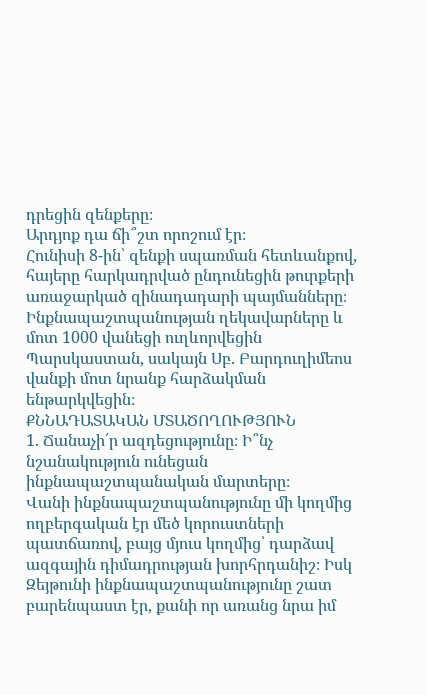դրեցին զենքերը։
Արդյոք դա ճի՞շտ որոշում էր։
Հունիսի 8-ին՝ զենքի սպառման հետևանքով, հայերը հարկադրված ընդունեցին թուրքերի առաջարկած զինադադարի պայմանները։ Ինքնապաշտպանության ղեկավարները և մոտ 1000 վանեցի ուղևորվեցին Պարսկաստան, սակայն Սբ. Բարդուղիմեոս վանքի մոտ նրանք հարձակման ենթարկվեցին։
ՔՆՆԱԴԱՏԱԿԱՆ ՄՏԱԾՈՂՈՒԹՅՈՒՆ
1. Ճանաչի՛ր ազդեցությունը։ Ի՞նչ նշանակություն ունեցան ինքնապաշտպանական մարտերը։
Վանի ինքնապաշտպանությունը մի կողմից ողբերգական էր մեծ կորուստների պատճառով, բայց մյուս կողմից՝ դարձավ ազգային դիմադրության խորհրդանիշ։ Իսկ Զեյթունի ինքնապաշտպանությունը շատ բարենպաստ էր, քանի որ առանց նրա իմ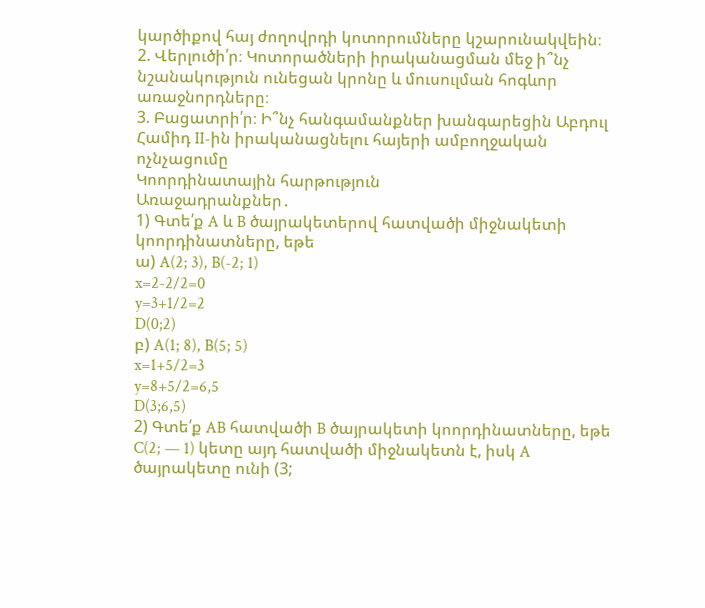կարծիքով հայ ժողովրդի կոտորումները կշարունակվեին։
2. Վերլուծի՛ր։ Կոտորածների իրականացման մեջ ի՞նչ նշանակություն ունեցան կրոնը և մուսուլման հոգևոր առաջնորդները։
3. Բացատրի՛ր։ Ի՞նչ հանգամանքներ խանգարեցին Աբդուլ Համիդ II-ին իրականացնելու հայերի ամբողջական ոչնչացումը
Կոորդինատային հարթություն
Առաջադրանքներ․
1) Գտե՛ք A և B ծայրակետերով հատվածի միջնակետի կոորդինատները, եթե
ա) A(2; 3), B(-2; 1)
x=2-2/2=0
y=3+1/2=2
D(0;2)
բ) A(1; 8), B(5; 5)
x=1+5/2=3
y=8+5/2=6,5
D(3;6,5)
2) Գտե՛ք AB հատվածի B ծայրակետի կոորդինատները, եթե C(2; — 1) կետը այդ հատվածի միջնակետն է, իսկ A ծայրակետը ունի (3;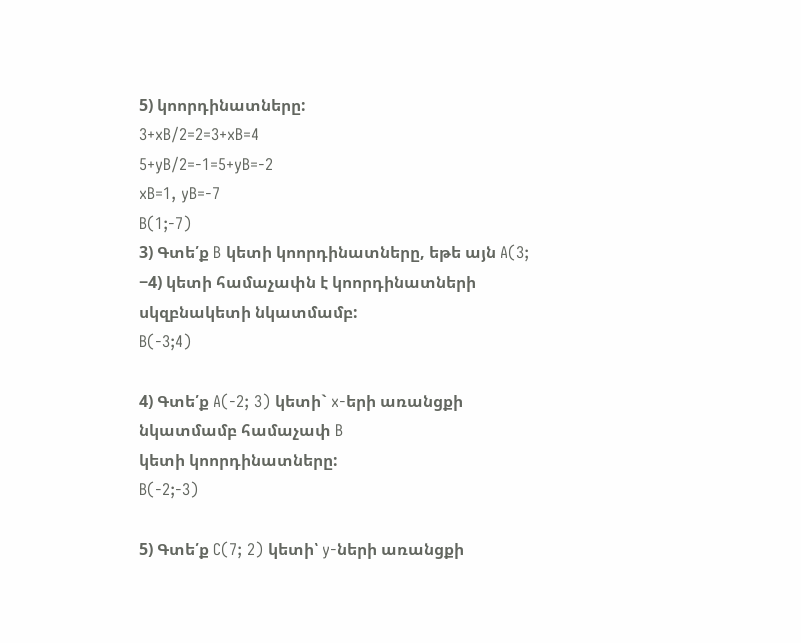5) կոորդինատները:
3+xB/2=2=3+xB=4
5+yB/2=-1=5+yB=-2
xB=1, yB=-7
B(1;-7)
3) Գտե՛ք B կետի կոորդինատները, եթե այն A(3; −4) կետի համաչափն է կոորդինատների սկզբնակետի նկատմամբ:
B(-3;4)

4) Գտե՛ք A(-2; 3) կետի` x-երի առանցքի նկատմամբ համաչափ B
կետի կոորդինատները:
B(-2;-3)

5) Գտե՛ք C(7; 2) կետի՝ y-ների առանցքի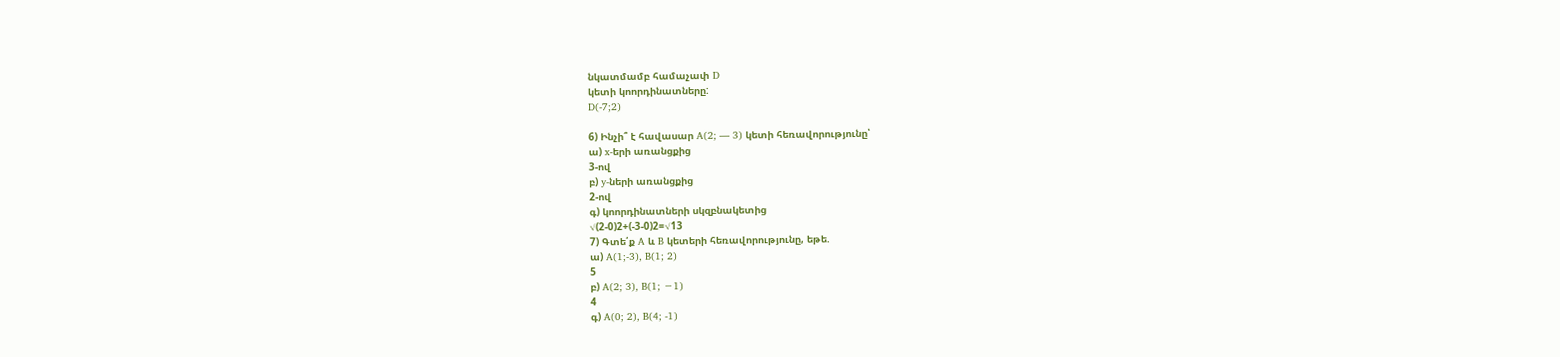նկատմամբ համաչափ D
կետի կոորդինատները:
D(-7;2)

6) Ինչի՞ է հավասար A(2; — 3) կետի հեռավորությունը՝
ա) x-երի առանցքից
3-ով
բ) y-ների առանցքից
2-ով
գ) կոորդինատների սկզբնակետից
√(2-0)2+(-3-0)2=√13
7) Գտե՛ք A և B կետերի հեռավորությունը, եթե.
ա) A(1;-3), B(1; 2)
5
բ) A(2; 3), B(1; −1)
4
գ) A(0; 2), B(4; -1)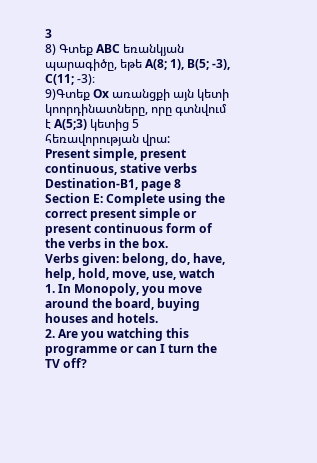3
8) Գտեք ABC եռանկյան պարագիծը, եթե A(8; 1), B(5; -3), C(11; -3)։
9)Գտեք Ox առանցքի այն կետի կոորդինատները, որը գտնվում է A(5;3) կետից 5 հեռավորության վրա:
Present simple, present continuous, stative verbs
Destination-B1, page 8
Section E: Complete using the correct present simple or present continuous form of the verbs in the box.
Verbs given: belong, do, have, help, hold, move, use, watch
1. In Monopoly, you move around the board, buying houses and hotels.
2. Are you watching this programme or can I turn the TV off?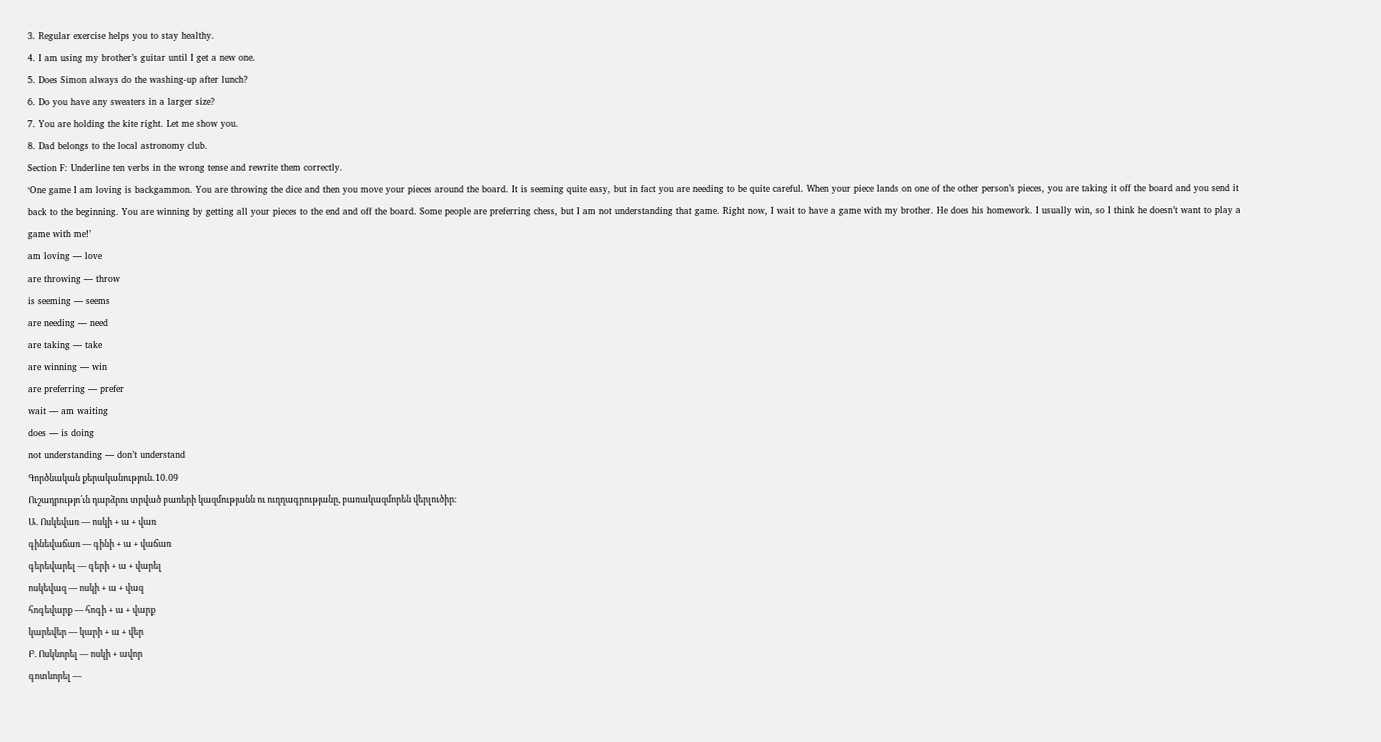3. Regular exercise helps you to stay healthy.
4. I am using my brother’s guitar until I get a new one.
5. Does Simon always do the washing-up after lunch?
6. Do you have any sweaters in a larger size?
7. You are holding the kite right. Let me show you.
8. Dad belongs to the local astronomy club.
Section F: Underline ten verbs in the wrong tense and rewrite them correctly.
‘One game I am loving is backgammon. You are throwing the dice and then you move your pieces around the board. It is seeming quite easy, but in fact you are needing to be quite careful. When your piece lands on one of the other person’s pieces, you are taking it off the board and you send it back to the beginning. You are winning by getting all your pieces to the end and off the board. Some people are preferring chess, but I am not understanding that game. Right now, I wait to have a game with my brother. He does his homework. I usually win, so I think he doesn’t want to play a game with me!’
am loving — love
are throwing — throw
is seeming — seems
are needing — need
are taking — take
are winning — win
are preferring — prefer
wait — am waiting
does — is doing
not understanding — don’t understand
Գործնական քերականություն․10․09
Ուշադրությո՛ւն դարձրու տրված բառերի կազմությանն ու ուղղագրությանը, բառակազմորեն վերլուծիր։
Ա. Ոսկեվառ — ոսկի + ա + վառ
գինեվաճառ — գինի + ա + վաճառ
գերեվարել — գերի + ա + վարել
ոսկեվազ — ոսկի + ա + վազ
հոգեվարք — հոգի + ա + վարք
կարեվեր — կարի + ա + վեր
Բ. Ոսկևորել — ոսկի + ավոր
գոտևորել —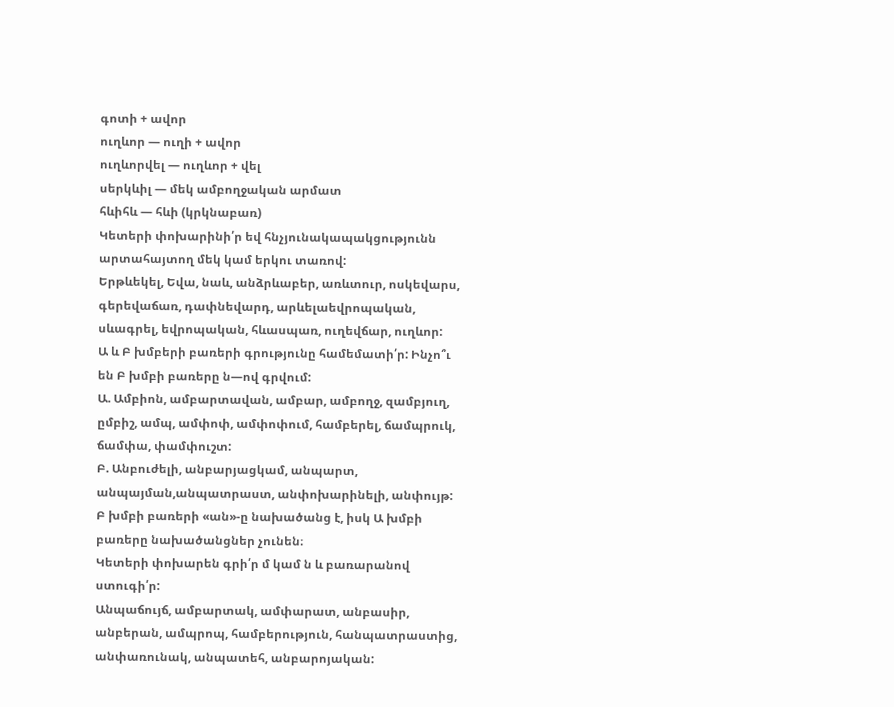գոտի + ավոր
ուղևոր — ուղի + ավոր
ուղևորվել — ուղևոր + վել
սերկևիլ — մեկ ամբողջական արմատ
հևիհև — հևի (կրկնաբառ)
Կետերի փոխարինի՛ր եվ հնչյունակապակցությունն արտահայտող մեկ կամ երկու տառով:
Երթևեկել, Եվա, նաև, անձրևաբեր, առևտուր, ոսկեվարս, գերեվաճառ, դափնեվարդ, արևելաեվրոպական, սևագրել, եվրոպական, հևասպառ, ուղեվճար, ուղևոր:
Ա և Բ խմբերի բառերի գրությունը համեմատի՛ր: Ինչո՞ւ են Բ խմբի բառերը ն—ով գրվում:
Ա. Ամբիոն, ամբարտավան, ամբար, ամբողջ, զամբյուղ, ըմբիշ, ամպ, ամփոփ, ամփոփում, համբերել, ճամպրուկ, ճամփա, փամփուշտ:
Բ. Անբուժելի, անբարյացկամ, անպարտ, անպայման,անպատրաստ, անփոխարինելի, անփույթ:
Բ խմբի բառերի «ան»-ը նախածանց է, իսկ Ա խմբի բառերը նախածանցներ չունեն։
Կետերի փոխարեն գրի՛ր մ կամ ն և բառարանով ստուգի՛ր:
Անպաճույճ, ամբարտակ, ամփարատ, անբասիր, անբերան, ամպրոպ, համբերություն, հանպատրաստից, անփառունակ, անպատեհ, անբարոյական: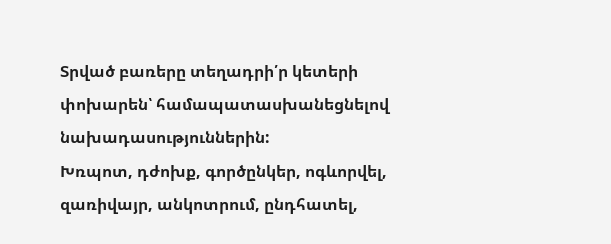Տրված բառերը տեղադրի՛ր կետերի փոխարեն՝ համապատասխանեցնելով նախադասություններին:
Խռպոտ, դժոխք, գործընկեր, ոգևորվել, զառիվայր, անկոտրում, ընդհատել,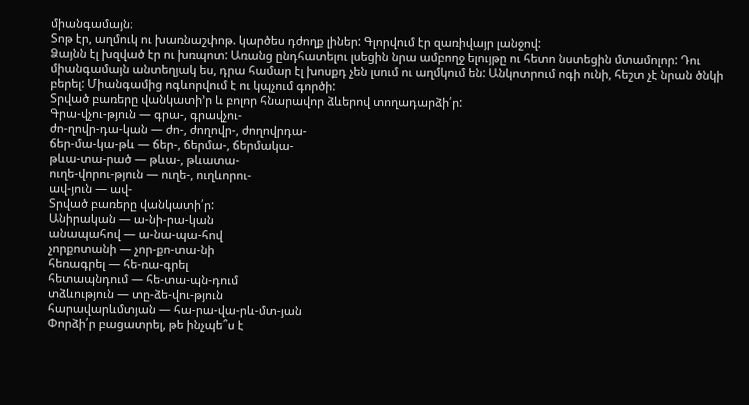միանգամայն։
Տոթ էր, աղմուկ ու խառնաշփոթ. կարծես դժողք լիներ: Գլորվում էր զառիվայր լանջով:
Ձայնն էլ խզված էր ու խռպոտ: Առանց ընդհատելու լսեցին նրա ամբողջ ելույթը ու հետո նստեցին մտամոլոր: Դու միանգամայն անտեղյակ ես, դրա համար էլ խոսքդ չեն լսում ու աղմկում են: Անկոտրում ոգի ունի, հեշտ չէ նրան ծնկի բերել: Միանգամից ոգևորվում է ու կպչում գործի:
Տրված բառերը վանկատի’ր և բոլոր հնարավոր ձևերով տողադարձի՛ր:
Գրա-վչու-թյուն — գրա-, գրավչու-
ժո-ղովր-դա-կան — ժո-, ժողովր-, ժողովրդա-
ճեր-մա-կա-թև — ճեր-, ճերմա-, ճերմակա-
թևա-տա-րած — թևա-, թևատա-
ուղե-վորու-թյուն — ուղե-, ուղևորու-
ավ-յուն — ավ-
Տրված բառերը վանկատի՛ր:
Անիրական — ա-նի-րա-կան
անապահով — ա-նա-պա-հով
չորքոտանի — չոր-քո-տա-նի
հեռագրել — հե-ռա-գրել
հետապնդում — հե-տա-պն-դում
տձևություն — տը-ձե-վու-թյուն
հարավարևմտյան — հա-րա-վա-րև-մտ-յան
Փորձի՛ր բացատրել, թե ինչպե՞ս է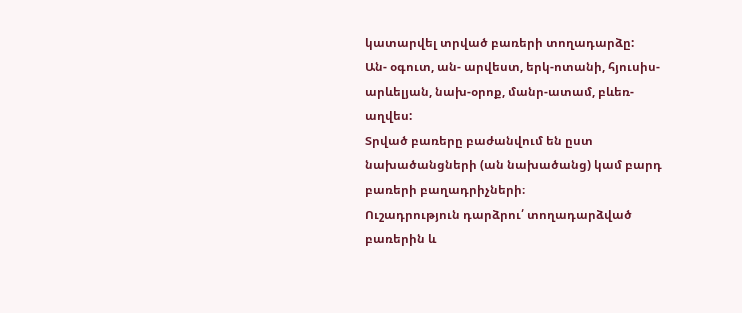կատարվել տրված բառերի տողադարձը:
Ան- օգուտ, ան- արվեստ, երկ-ոտանի, հյուսիս- արևելյան, նախ-օրոք, մանր-ատամ, բևեռ-աղվես:
Տրված բառերը բաժանվում են ըստ նախածանցների (ան նախածանց) կամ բարդ բառերի բաղադրիչների։
Ուշադրություն դարձրու՛ տողադարձված բառերին և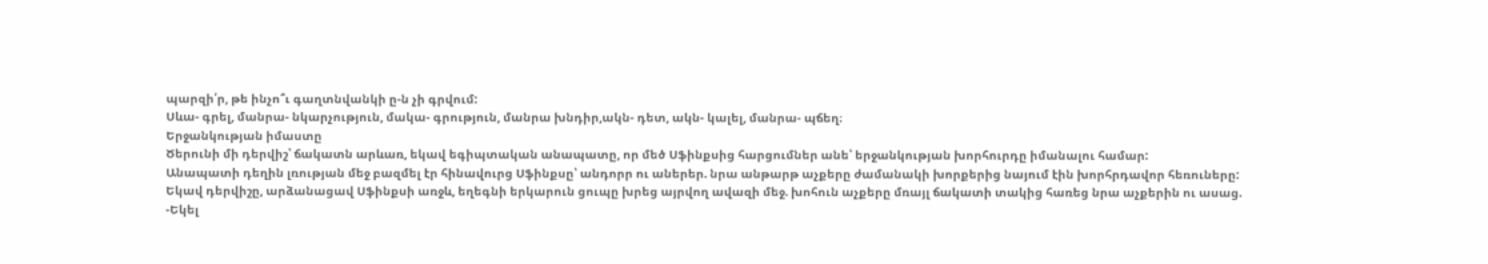պարզի՛ր, թե ինչո՞ւ գաղտնվանկի ը-ն չի գրվում:
Սևա- գրել, մանրա- նկարչություն, մակա- գրություն, մանրա խնդիր,ակն- դետ, ակն- կալել, մանրա- պճեղ։
Երջանկության իմաստը
Ծերունի մի դերվիշ՝ ճակատն արևառ, եկավ եգիպտական անապատը, որ մեծ Սֆինքսից հարցումներ անե՝ երջանկության խորհուրդը իմանալու համար:
Անապատի դեղին լռության մեջ բազմել էր հինավուրց Սֆինքսը՝ անդորր ու աներեր. նրա անթարթ աչքերը ժամանակի խորքերից նայում էին խորհրդավոր հեռուները:
Եկավ դերվիշը, արձանացավ Սֆինքսի առջև, եղեգնի երկարուն ցուպը խրեց այրվող ավազի մեջ. խոհուն աչքերը մռայլ ճակատի տակից հառեց նրա աչքերին ու ասաց.
-Եկել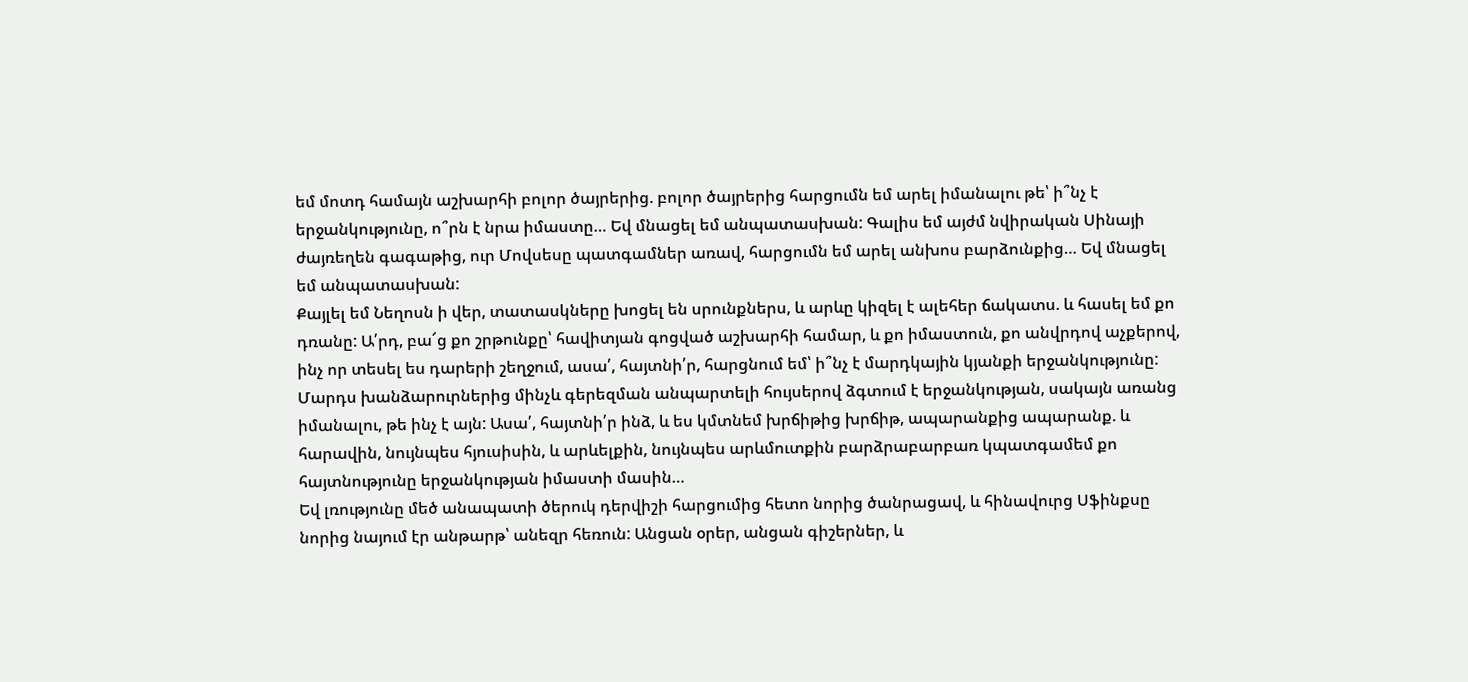եմ մոտդ համայն աշխարհի բոլոր ծայրերից. բոլոր ծայրերից հարցումն եմ արել իմանալու թե՝ ի՞նչ է երջանկությունը, ո՞րն է նրա իմաստը… Եվ մնացել եմ անպատասխան: Գալիս եմ այժմ նվիրական Սինայի ժայռեղեն գագաթից, ուր Մովսեսը պատգամներ առավ, հարցումն եմ արել անխոս բարձունքից… Եվ մնացել եմ անպատասխան:
Քայլել եմ Նեղոսն ի վեր, տատասկները խոցել են սրունքներս, և արևը կիզել է ալեհեր ճակատս. և հասել եմ քո դռանը: Ա՛րդ, բա՜ց քո շրթունքը՝ հավիտյան գոցված աշխարհի համար, և քո իմաստուն, քո անվրդով աչքերով, ինչ որ տեսել ես դարերի շեղջում, ասա՛, հայտնի՛ր, հարցնում եմ՝ ի՞նչ է մարդկային կյանքի երջանկությունը:
Մարդս խանձարուրներից մինչև գերեզման անպարտելի հույսերով ձգտում է երջանկության, սակայն առանց իմանալու, թե ինչ է այն: Ասա՛, հայտնի՛ր ինձ, և ես կմտնեմ խրճիթից խրճիթ, ապարանքից ապարանք. և հարավին, նույնպես հյուսիսին, և արևելքին, նույնպես արևմուտքին բարձրաբարբառ կպատգամեմ քո հայտնությունը երջանկության իմաստի մասին…
Եվ լռությունը մեծ անապատի ծերուկ դերվիշի հարցումից հետո նորից ծանրացավ, և հինավուրց Սֆինքսը նորից նայում էր անթարթ՝ անեզր հեռուն: Անցան օրեր, անցան գիշերներ, և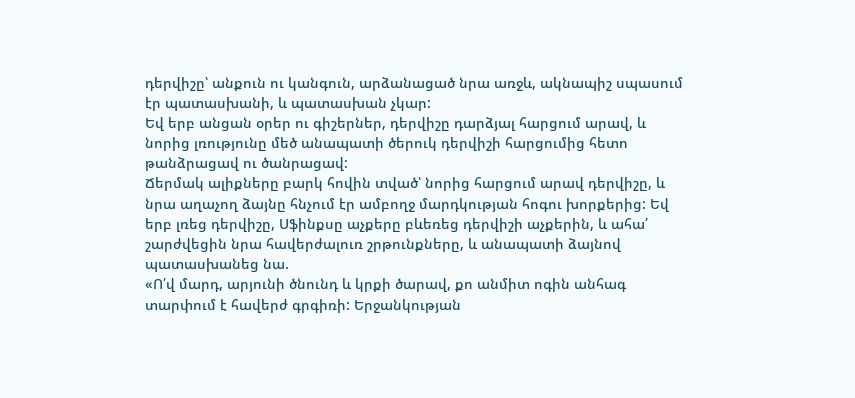դերվիշը՝ անքուն ու կանգուն, արձանացած նրա առջև, ակնապիշ սպասում էր պատասխանի, և պատասխան չկար:
Եվ երբ անցան օրեր ու գիշերներ, դերվիշը դարձյալ հարցում արավ, և նորից լռությունը մեծ անապատի ծերուկ դերվիշի հարցումից հետո թանձրացավ ու ծանրացավ:
Ճերմակ ալիքները բարկ հովին տված՝ նորից հարցում արավ դերվիշը, և նրա աղաչող ձայնը հնչում էր ամբողջ մարդկության հոգու խորքերից: Եվ երբ լռեց դերվիշը, Սֆինքսը աչքերը բևեռեց դերվիշի աչքերին, և ահա՛ շարժվեցին նրա հավերժալուռ շրթունքները, և անապատի ձայնով պատասխանեց նա.
«Ո՛վ մարդ, արյունի ծնունդ և կրքի ծարավ, քո անմիտ ոգին անհագ տարփում է հավերժ գրգիռի: Երջանկության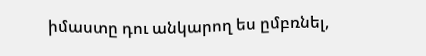իմաստը դու անկարող ես ըմբռնել,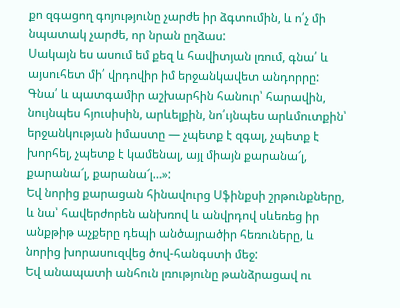քո զգացող գոյությունը չարժե իր ձգտումին, և ո՛չ մի նպատակ չարժե, որ նրան ըղձաս:
Սակայն ես ասում եմ քեզ և հավիտյան լռում, գնա՛ և այսուհետ մի՛ վրդովիր իմ երջանկավետ անդորրը:
Գնա՛ և պատգամիր աշխարհին հանուր՝ հարավին, նույնպես հյուսիսին, արևելքին, նո՛ւյնպես արևմուտքին՝ երջանկության իմաստը — չպետք է զգալ, չպետք է խորհել, չպետք է կամենալ, այլ միայն քարանա՜լ, քարանա՜լ, քարանա՜լ…»:
Եվ նորից քարացան հինավուրց Սֆինքսի շրթունքները, և նա՝ հավերժորեն անխռով և անվրդով սևեռեց իր անքթիթ աչքերը դեպի անծայրածիր հեռուները, և նորից խորասուզվեց ծով-հանգստի մեջ:
Եվ անապատի անհուն լռությունը թանձրացավ ու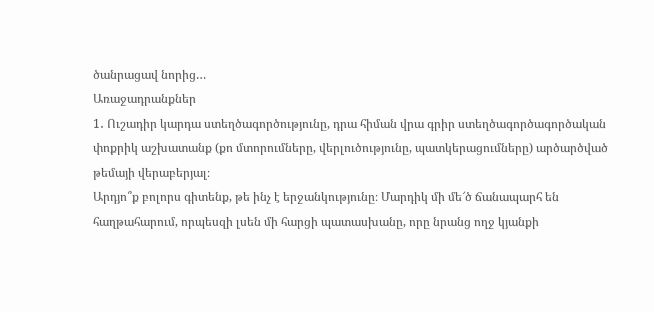ծանրացավ նորից…
Առաջադրանքներ
1․ Ուշադիր կարդա ստեղծագործությունը, դրա հիման վրա գրիր ստեղծագործագործական փոքրիկ աշխատանք (քո մտորումները, վերլուծությունը, պատկերացումները) արծարծված թեմայի վերաբերյալ։
Արդյո՞ք բոլորս գիտենք, թե ինչ է երջանկությունը։ Մարդիկ մի մե՜ծ ճանապարհ են հաղթահարում, որպեսզի լսեն մի հարցի պատասխանը, որը նրանց ողջ կյանքի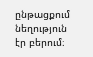ընթացքում նեղություն էր բերում։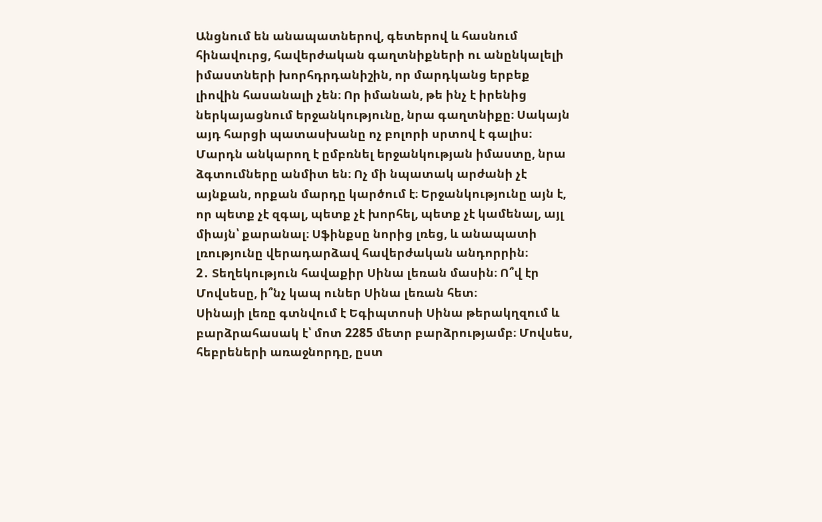Անցնում են անապատներով, գետերով և հասնում հինավուրց, հավերժական գաղտնիքների ու անընկալելի իմաստների խորհդրդանիշին, որ մարդկանց երբեք լիովին հասանալի չեն։ Որ իմանան, թե ինչ է իրենից ներկայացնում երջանկությունը, նրա գաղտնիքը։ Սակայն այդ հարցի պատասխանը ոչ բոլորի սրտով է գալիս։ Մարդն անկարող է ըմբռնել երջանկության իմաստը, նրա ձգտումները անմիտ են։ Ոչ մի նպատակ արժանի չէ այնքան, որքան մարդը կարծում է։ Երջանկությունը այն է, որ պետք չէ զգալ, պետք չէ խորհել, պետք չէ կամենալ, այլ միայն՝ քարանալ։ Սֆինքսը նորից լռեց, և անապատի լռությունը վերադարձավ հավերժական անդորրին։
2․ Տեղեկություն հավաքիր Սինա լեռան մասին։ Ո՞վ էր Մովսեսը, ի՞նչ կապ ուներ Սինա լեռան հետ։
Սինայի լեռը գտնվում է Եգիպտոսի Սինա թերակղզում և բարձրահասակ է՝ մոտ 2285 մետր բարձրությամբ։ Մովսես, հեբրեների առաջնորդը, ըստ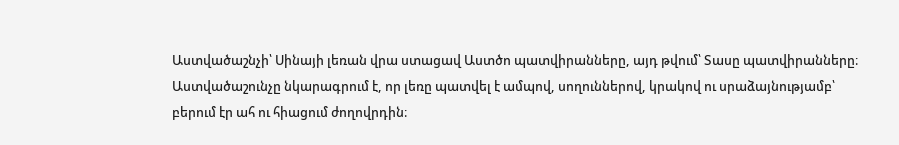Աստվածաշնչի՝ Սինայի լեռան վրա ստացավ Աստծո պատվիրանները, այդ թվում՝ Տասը պատվիրանները։ Աստվածաշունչը նկարագրում է, որ լեռը պատվել է ամպով, սողուններով, կրակով ու սրաձայնությամբ՝ բերում էր ահ ու հիացում ժողովրդին։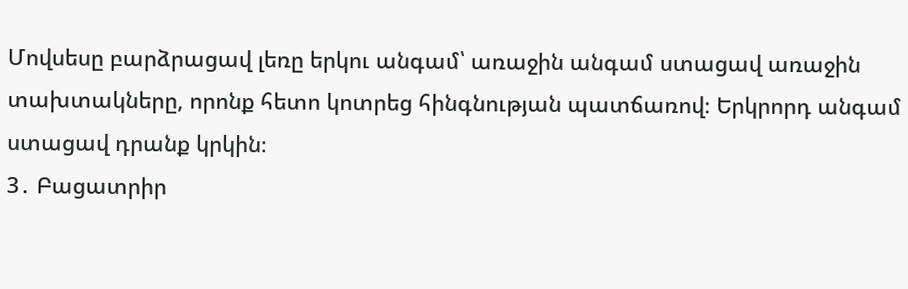Մովսեսը բարձրացավ լեռը երկու անգամ՝ առաջին անգամ ստացավ առաջին տախտակները, որոնք հետո կոտրեց հինգնության պատճառով։ Երկրորդ անգամ ստացավ դրանք կրկին։
3․ Բացատրիր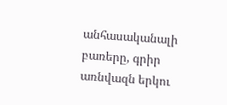անհասականալի բառերը, գրիր առնվազն երկու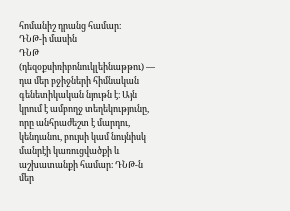հոմանիշ դրանց համար։
ԴՆԹ-ի մասին
ԴՆԹ (դեզօքսիռիբոնուկլեինաթթու) — դա մեր բջիջների հիմնական գենետիկական նյութն է։ Այն կրում է ամբողջ տեղեկությունը, որը անհրաժեշտ է մարդու, կենդանու, բույսի կամ նույնիսկ մանրէի կառուցվածքի և աշխատանքի համար։ ԴՆԹ-ն մեր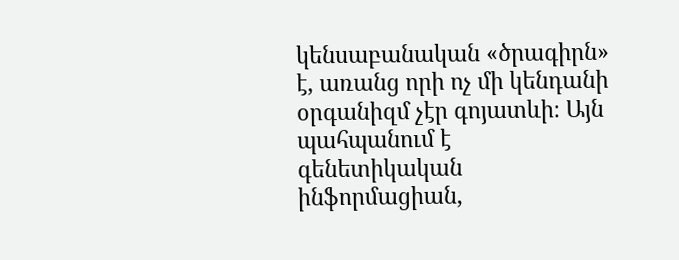կենսաբանական «ծրագիրն» է, առանց որի ոչ մի կենդանի օրգանիզմ չէր գոյատևի։ Այն պահպանում է գենետիկական ինֆորմացիան,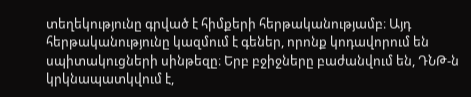տեղեկությունը գրված է հիմքերի հերթականությամբ։ Այդ հերթականությունը կազմում է գեներ, որոնք կոդավորում են սպիտակուցների սինթեզը։ Երբ բջիջները բաժանվում են, ԴՆԹ-ն կրկնապատկվում է,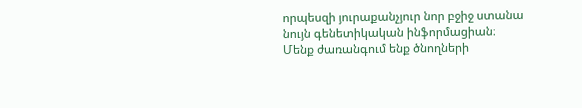որպեսզի յուրաքանչյուր նոր բջիջ ստանա նույն գենետիկական ինֆորմացիան։ Մենք ժառանգում ենք ծնողների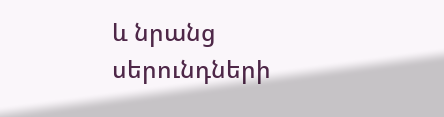և նրանց սերունդների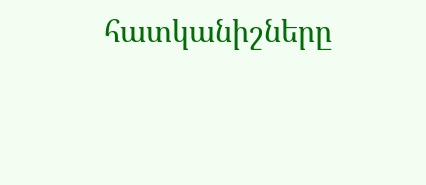հատկանիշները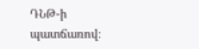ԴՆԹ-ի պատճառով։